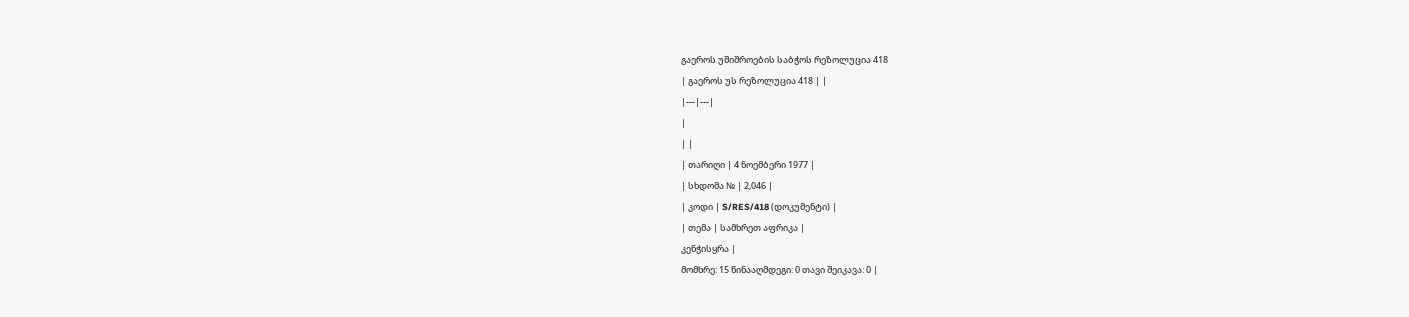გაეროს უშიშროების საბჭოს რეზოლუცია 418
| გაეროს უს რეზოლუცია 418 | |
|---|---|
|
| |
| თარიღი | 4 ნოემბერი 1977 |
| სხდომა № | 2,046 |
| კოდი | S/RES/418 (დოკუმენტი) |
| თემა | სამხრეთ აფრიკა |
კენჭისყრა |
მომხრე: 15 წინააღმდეგი: 0 თავი შეიკავა: 0 |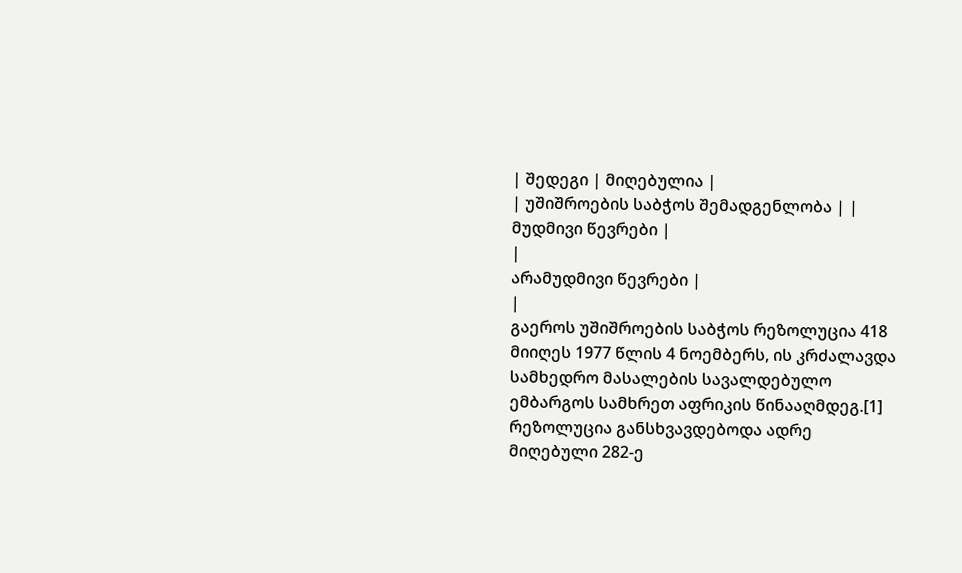| შედეგი | მიღებულია |
| უშიშროების საბჭოს შემადგენლობა | |
მუდმივი წევრები |
|
არამუდმივი წევრები |
|
გაეროს უშიშროების საბჭოს რეზოლუცია 418 მიიღეს 1977 წლის 4 ნოემბერს, ის კრძალავდა სამხედრო მასალების სავალდებულო ემბარგოს სამხრეთ აფრიკის წინააღმდეგ.[1] რეზოლუცია განსხვავდებოდა ადრე მიღებული 282-ე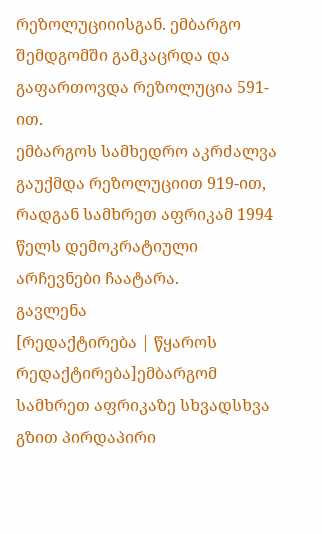რეზოლუციიისგან. ემბარგო შემდგომში გამკაცრდა და გაფართოვდა რეზოლუცია 591-ით.
ემბარგოს სამხედრო აკრძალვა გაუქმდა რეზოლუციით 919-ით, რადგან სამხრეთ აფრიკამ 1994 წელს დემოკრატიული არჩევნები ჩაატარა.
გავლენა
[რედაქტირება | წყაროს რედაქტირება]ემბარგომ სამხრეთ აფრიკაზე სხვადსხვა გზით პირდაპირი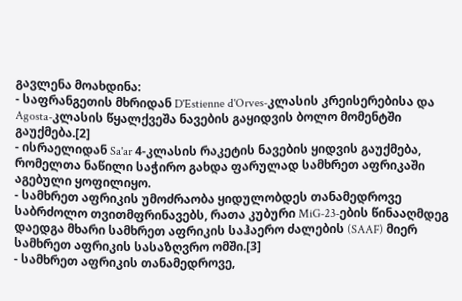გავლენა მოახდინა:
- საფრანგეთის მხრიდან D'Estienne d'Orves-კლასის კრეისერებისა და Agosta-კლასის წყალქვეშა ნავების გაყიდვის ბოლო მომენტში გაუქმება.[2]
- ისრაელიდან Sa'ar 4-კლასის რაკეტის ნავების ყიდვის გაუქმება, რომელთა ნაწილი საჭირო გახდა ფარულად სამხრეთ აფრიკაში აგებული ყოფილიყო.
- სამხრეთ აფრიკის უმოძრაობა ყიდულობდეს თანამედროვე საბრძოლო თვითმფრინავებს, რათა კუბური MiG-23-ების წინააღმდეგ დაედგა მხარი სამხრეთ აფრიკის საჰაერო ძალების (SAAF) მიერ სამხრეთ აფრიკის სასაზღვრო ომში.[3]
- სამხრეთ აფრიკის თანამედროვე,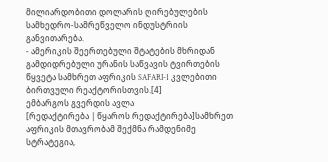მილიარდობითი დოლარის ღირებულების სამხედრო-სამრეწველო ინდუსტრიის განვითარება.
- ამერიკის შეერთებული შტატების მხრიდან გამდიდრებული ურანის საწვავის ტვირთების წყვეტა სამხრეთ აფრიკის SAFARI-1 კვლებითი ბირთვული რეაქტორისთვის.[4]
ემბარგოს გვერდის ავლა
[რედაქტირება | წყაროს რედაქტირება]სამხრეთ აფრიკის მთავრობამ შექმნა რამდენიმე სტრატეგია,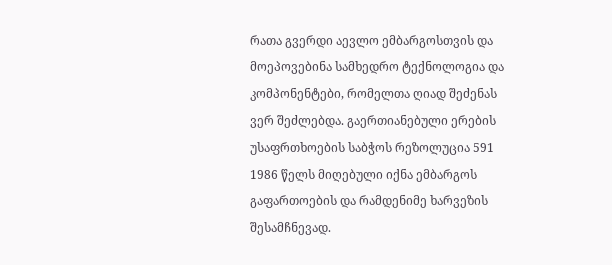რათა გვერდი აევლო ემბარგოსთვის და მოეპოვებინა სამხედრო ტექნოლოგია და კომპონენტები, რომელთა ღიად შეძენას ვერ შეძლებდა. გაერთიანებული ერების უსაფრთხოების საბჭოს რეზოლუცია 591 1986 წელს მიღებული იქნა ემბარგოს გაფართოების და რამდენიმე ხარვეზის შესამჩნევად.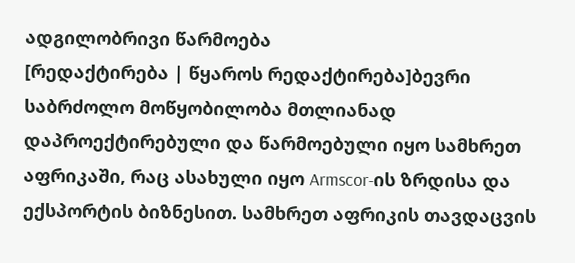ადგილობრივი წარმოება
[რედაქტირება | წყაროს რედაქტირება]ბევრი საბრძოლო მოწყობილობა მთლიანად დაპროექტირებული და წარმოებული იყო სამხრეთ აფრიკაში, რაც ასახული იყო Armscor-ის ზრდისა და ექსპორტის ბიზნესით. სამხრეთ აფრიკის თავდაცვის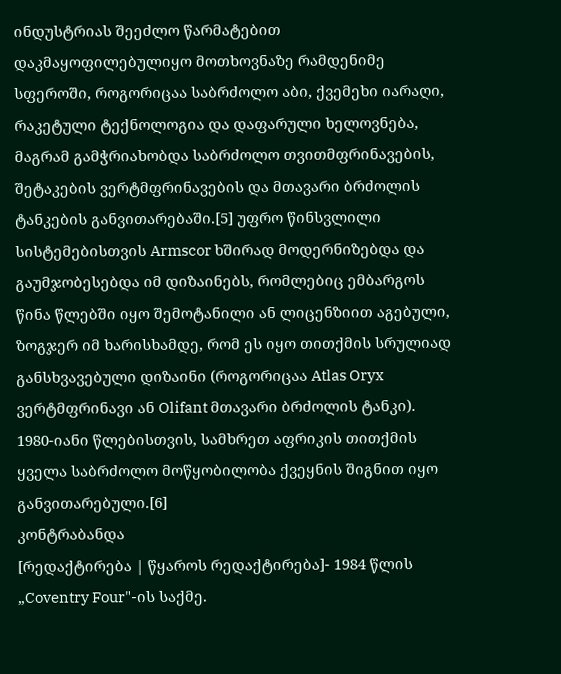ინდუსტრიას შეეძლო წარმატებით დაკმაყოფილებულიყო მოთხოვნაზე რამდენიმე სფეროში, როგორიცაა საბრძოლო აბი, ქვემეხი იარაღი, რაკეტული ტექნოლოგია და დაფარული ხელოვნება, მაგრამ გამჭრიახობდა საბრძოლო თვითმფრინავების, შეტაკების ვერტმფრინავების და მთავარი ბრძოლის ტანკების განვითარებაში.[5] უფრო წინსვლილი სისტემებისთვის Armscor ხშირად მოდერნიზებდა და გაუმჯობესებდა იმ დიზაინებს, რომლებიც ემბარგოს წინა წლებში იყო შემოტანილი ან ლიცენზიით აგებული, ზოგჯერ იმ ხარისხამდე, რომ ეს იყო თითქმის სრულიად განსხვავებული დიზაინი (როგორიცაა Atlas Oryx ვერტმფრინავი ან Olifant მთავარი ბრძოლის ტანკი). 1980-იანი წლებისთვის, სამხრეთ აფრიკის თითქმის ყველა საბრძოლო მოწყობილობა ქვეყნის შიგნით იყო განვითარებული.[6]
კონტრაბანდა
[რედაქტირება | წყაროს რედაქტირება]- 1984 წლის „Coventry Four"-ის საქმე.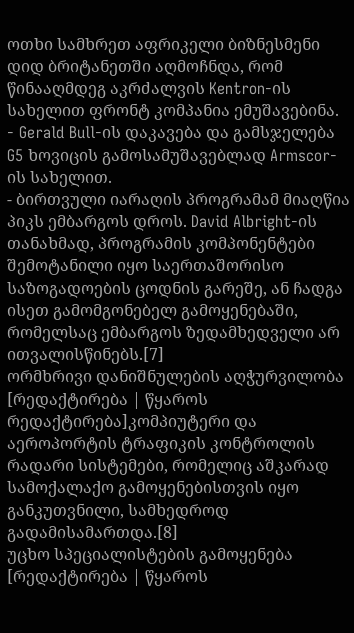ოთხი სამხრეთ აფრიკელი ბიზნესმენი დიდ ბრიტანეთში აღმოჩნდა, რომ წინააღმდეგ აკრძალვის Kentron-ის სახელით ფრონტ კომპანია ემუშავებინა.
- Gerald Bull-ის დაკავება და გამსჯელება G5 ხოვიცის გამოსამუშავებლად Armscor-ის სახელით.
- ბირთვული იარაღის პროგრამამ მიაღწია პიკს ემბარგოს დროს. David Albright-ის თანახმად, პროგრამის კომპონენტები შემოტანილი იყო საერთაშორისო საზოგადოების ცოდნის გარეშე, ან ჩადგა ისეთ გამომგონებელ გამოყენებაში, რომელსაც ემბარგოს ზედამხედველი არ ითვალისწინებს.[7]
ორმხრივი დანიშნულების აღჭურვილობა
[რედაქტირება | წყაროს რედაქტირება]კომპიუტერი და აეროპორტის ტრაფიკის კონტროლის რადარი სისტემები, რომელიც აშკარად სამოქალაქო გამოყენებისთვის იყო განკუთვნილი, სამხედროდ გადამისამართდა.[8]
უცხო სპეციალისტების გამოყენება
[რედაქტირება | წყაროს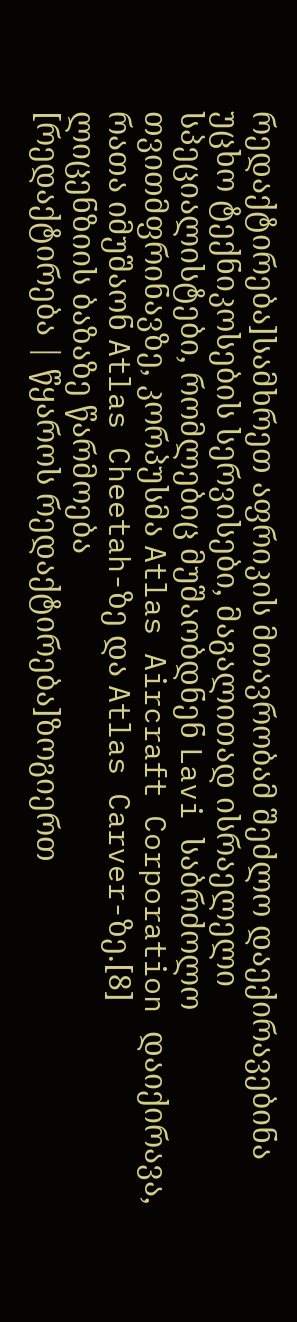რედაქტირება]სამხრეთ აფრიკის მთავრობამ შეძლო დაექირავებინა უცხო ტექნიკოსების სერვისები, მაგალითად ისრაელელი სპეციალისტები, რომლებიც მუშაობდნენ Lavi საბრძოლო თვითმფრინავზე, კორპუსმა Atlas Aircraft Corporation დაიქირავა, რათა იმუშაონ Atlas Cheetah-ზე და Atlas Carver-ზე.[8]
ლიცენზიის ბაზაზე წარმოება
[რედაქტირება | წყაროს რედაქტირება]ზოგიერთ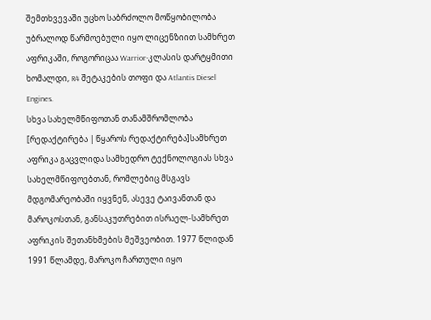შემთხვევაში უცხო საბრძოლო მოწყობილობა უბრალოდ წარმოებული იყო ლიცენზიით სამხრეთ აფრიკაში, როგორიცაა Warrior-კლასის დარტყმითი ხომალდი, R4 შეტაკების თოფი და Atlantis Diesel Engines.
სხვა სახელმწიფოთან თანამშრომლობა
[რედაქტირება | წყაროს რედაქტირება]სამხრეთ აფრიკა გაცვლიდა სამხედრო ტექნოლოგიას სხვა სახელმწიფოებთან, რომლებიც მსგავს მდგომარეობაში იყვნენ, ასევე ტაივანთან და მაროკოსთან, განსაკუთრებით ისრაელ-სამხრეთ აფრიკის შეთანხმების მეშვეობით. 1977 წლიდან 1991 წლამდე, მაროკო ჩართული იყო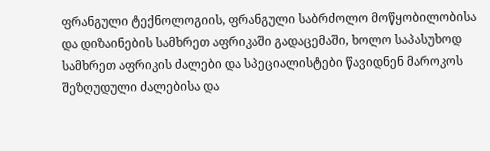ფრანგული ტექნოლოგიის, ფრანგული საბრძოლო მოწყობილობისა და დიზაინების სამხრეთ აფრიკაში გადაცემაში, ხოლო საპასუხოდ სამხრეთ აფრიკის ძალები და სპეციალისტები წავიდნენ მაროკოს შეზღუდული ძალებისა და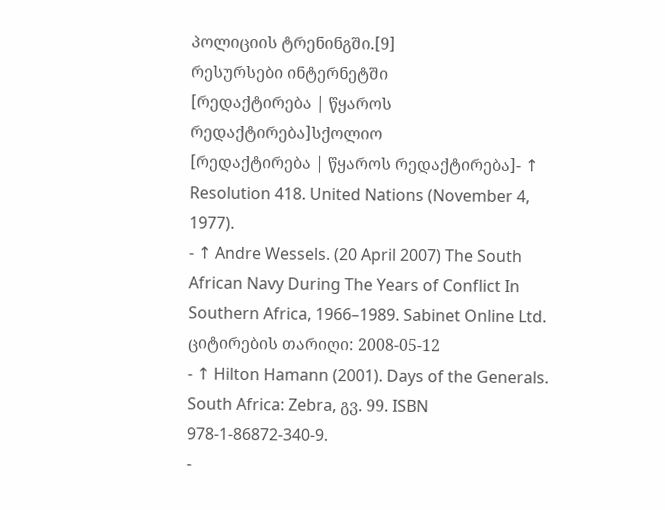პოლიციის ტრენინგში.[9]
რესურსები ინტერნეტში
[რედაქტირება | წყაროს რედაქტირება]სქოლიო
[რედაქტირება | წყაროს რედაქტირება]- ↑ Resolution 418. United Nations (November 4, 1977).
- ↑ Andre Wessels. (20 April 2007) The South African Navy During The Years of Conflict In Southern Africa, 1966–1989. Sabinet Online Ltd. ციტირების თარიღი: 2008-05-12
- ↑ Hilton Hamann (2001). Days of the Generals. South Africa: Zebra, გვ. 99. ISBN 978-1-86872-340-9.
-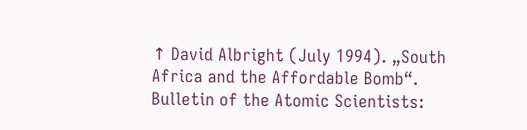↑ David Albright (July 1994). „South Africa and the Affordable Bomb“. Bulletin of the Atomic Scientists: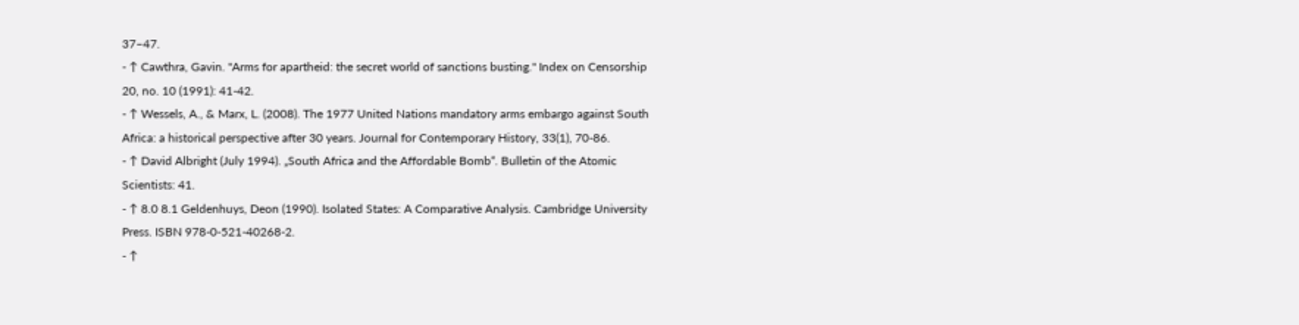37–47.
- ↑ Cawthra, Gavin. "Arms for apartheid: the secret world of sanctions busting." Index on Censorship 20, no. 10 (1991): 41-42.
- ↑ Wessels, A., & Marx, L. (2008). The 1977 United Nations mandatory arms embargo against South Africa: a historical perspective after 30 years. Journal for Contemporary History, 33(1), 70-86.
- ↑ David Albright (July 1994). „South Africa and the Affordable Bomb“. Bulletin of the Atomic Scientists: 41.
- ↑ 8.0 8.1 Geldenhuys, Deon (1990). Isolated States: A Comparative Analysis. Cambridge University Press. ISBN 978-0-521-40268-2.
- ↑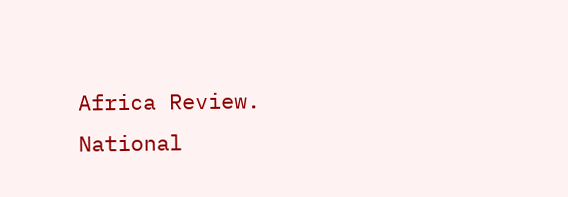Africa Review. National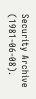Security Archive (1981-06-08).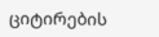ციტირების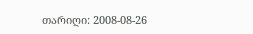თარიღი: 2008-08-26